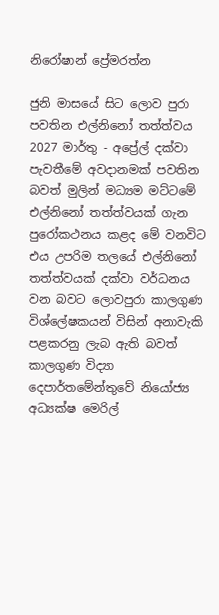නිරෝෂාන් ප්‍රේමරත්න

ජුනි මාසයේ සිට ලොව පුරා පවතින එල්නිනෝ තත්ත්වය 2027 මාර්තු - අප්‍රේල් දක්වා පැවතීමේ අවදානමක් පවතින බවත් මුලින් මධ්‍යම මට්ටමේ එල්නිනෝ තත්ත්වයක් ගැන පුරෝකථනය කළද මේ වනවිට එය උපරිම තලයේ එල්නිනෝ තත්ත්වයක් දක්වා වර්ධනය වන බවට ලොවපුරා කාලගුණ විශ්ලේෂකයන් විසින් අනාවැකි පළකරනු ලැබ ඇති බවත් කාලගුණ විද්‍යා දෙපාර්තමේන්තුවේ නියෝජ්‍ය අධ්‍යක්ෂ මෙරිල්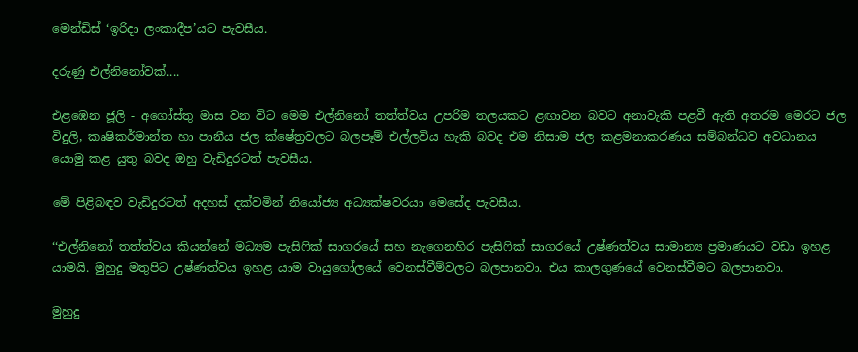මෙන්ඩිස් ‘ඉරිදා ලංකාදීප’යට පැවසීය.

දරුණු එල්නිනෝවක්....

එළඹෙන ජූලි - අගෝස්තු මාස වන විට මෙම එල්නිනෝ තත්ත්වය උපරිම තලයකට ළඟාවන බවට අනාවැකි පළවී ඇති අතරම මෙරට ජල විදුලි, කෘෂිකර්මාන්ත හා පානීය ජල ක්ෂේත්‍රවලට බලපෑම් එල්ලවිය හැකි බවද එම නිසාම ජල කළමනාකරණය සම්බන්ධව අවධානය යොමු කළ යුතු බවද ඔහු වැඩිදුරටත් පැවසීය.

මේ පිළිබඳව වැඩිදුරටත් අදහස් දක්වමින් නියෝජ්‍ය අධ්‍යක්ෂවරයා මෙසේද පැවසීය.

‘‘එල්නිනෝ තත්ත්වය කියන්නේ මධ්‍යම පැසිෆික් සාගරයේ සහ නැගෙනහිර පැසිෆික් සාගරයේ උෂ්ණත්වය සාමාන්‍ය ප්‍රමාණයට වඩා ඉහළ යාමයි. මුහුදු මතුපිට උෂ්ණත්වය ඉහළ යාම වායුගෝලයේ වෙනස්වීම්වලට බලපානවා. එය කාලගුණයේ වෙනස්වීමට බලපානවා.

මුහුදු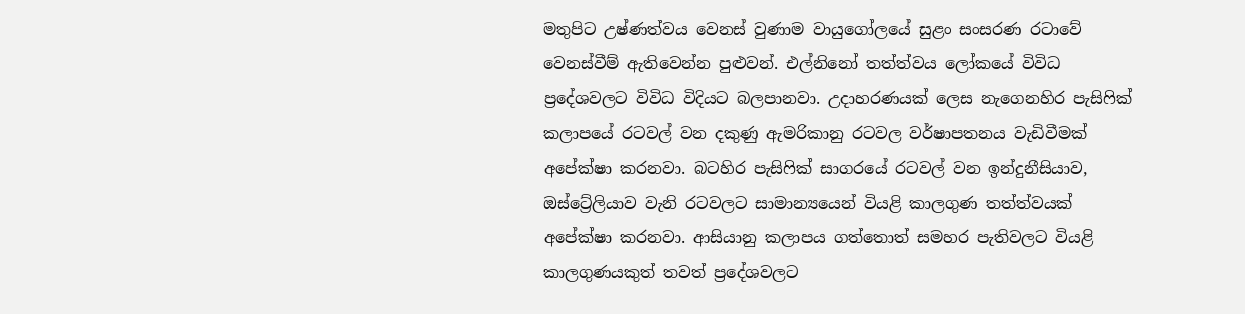මතුපිට උෂ්ණත්වය වෙනස් වුණාම වායුගෝලයේ සුළං සංසරණ රටාවේ වෙනස්වීම් ඇතිවෙන්න පුළුවන්. එල්නිනෝ තත්ත්වය ලෝකයේ විවිධ ප්‍රදේශවලට විවිධ විදියට බලපානවා. උදාහරණයක් ලෙස නැගෙනහිර පැසිෆික් කලාපයේ රටවල් වන දකුණු ඇමරිකානු රටවල වර්ෂාපතනය වැඩිවීමක් අපේක්ෂා කරනවා. බටහිර පැසිෆික් සාගරයේ රටවල් වන ඉන්දුනීසියාව, ඔස්ට්‍රේලියාව වැනි රටවලට සාමාන්‍යයෙන් වියළි කාලගුණ තත්ත්වයක් අපේක්ෂා කරනවා. ආසියානු කලාපය ගත්තොත් සමහර පැතිවලට වියළි කාලගුණයකුත් තවත් ප්‍රදේශවලට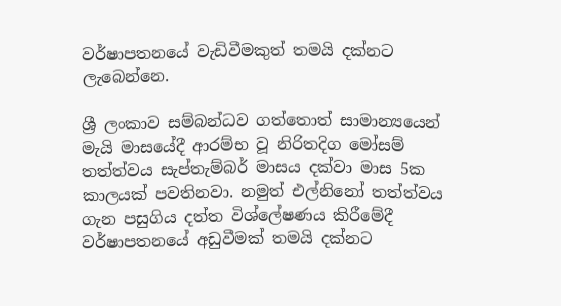වර්ෂාපතනයේ වැඩිවීමකුත් තමයි දක්නට ලැබෙන්නෙ.

ශ්‍රී ලංකාව සම්බන්ධව ගත්තොත් සාමාන්‍යයෙන් මැයි මාසයේදී ආරම්භ වූ නිරිතදිග මෝසම් තත්ත්වය සැප්තැම්බර් මාසය දක්වා මාස 5ක කාලයක් පවතිනවා. නමුත් එල්නිනෝ තත්ත්වය ගැන පසුගිය දත්ත විශ්ලේෂණය කිරීමේදී වර්ෂාපතනයේ අඩුවීමක් තමයි දක්නට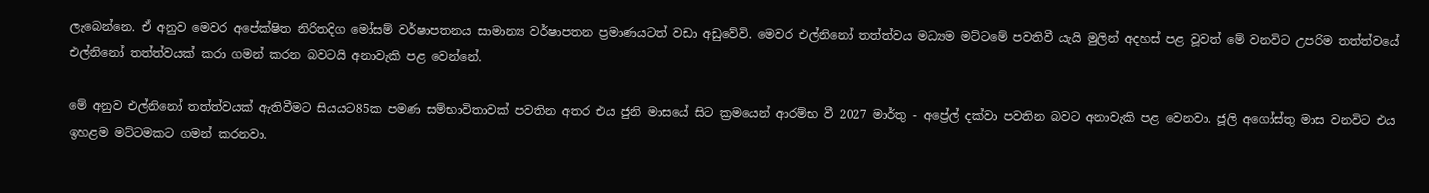ලැබෙන්නෙ. ඒ අනුව මෙවර අපේක්ෂිත නිරිතදිග මෝසම් වර්ෂාපතනය සාමාන්‍ය වර්ෂාපතන ප්‍රමාණයටත් වඩා අඩුවේවි. මෙවර එල්නිනෝ තත්ත්වය මධ්‍යම මට්ටමේ පවතිවී යැයි මුලින් අදහස් පළ වූවත් මේ වනවිට උපරිම තත්ත්වයේ එල්නිනෝ තත්ත්වයක් කරා ගමන් කරන බවටයි අනාවැකි පළ වෙන්නේ.

මේ අනුව එල්නිනෝ තත්ත්වයක් ඇතිවීමට සියයට85ක පමණ සම්භාවිතාවක් පවතින අතර එය ජුනි මාසයේ සිට ක්‍රමයෙන් ආරම්භ වී 2027 මාර්තු - අප්‍රේල් දක්වා පවතින බවට අනාවැකි පළ වෙනවා. ජූලි අගෝස්තු මාස වනවිට එය ඉහළම මට්ටමකට ගමන් කරනවා.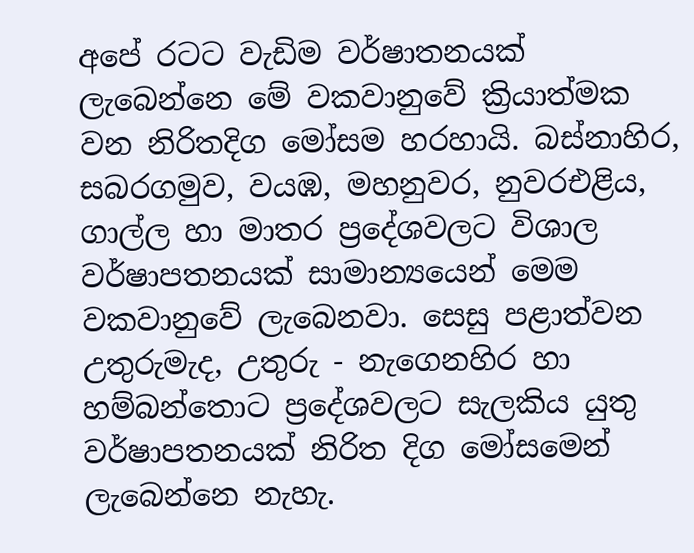අපේ රටට වැඩිම වර්ෂාතනයක් ලැබෙන්නෙ මේ වකවානුවේ ක්‍රියාත්මක වන නිරිතදිග මෝසම හරහායි. බස්නාහිර, සබරගමුව, වයඹ, මහනුවර, නුවරඑළිය, ගාල්ල හා මාතර ප්‍රදේශවලට විශාල වර්ෂාපතනයක් සාමාන්‍යයෙන් මෙම වකවානුවේ ලැබෙනවා. සෙසු පළාත්වන උතුරුමැද, උතුරු - නැගෙනහිර හා හම්බන්තොට ප්‍රදේශවලට සැලකිය යුතු වර්ෂාපතනයක් නිරිත දිග මෝසමෙන් ලැබෙන්නෙ නැහැ.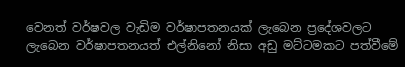වෙනත් වර්ෂවල වැඩිම වර්ෂාපතනයක් ලැබෙන ප්‍රදේශවලට ලැබෙන වර්ෂාපතනයත් එල්නිනෝ නිසා අඩු මට්ටමකට පත්වීමේ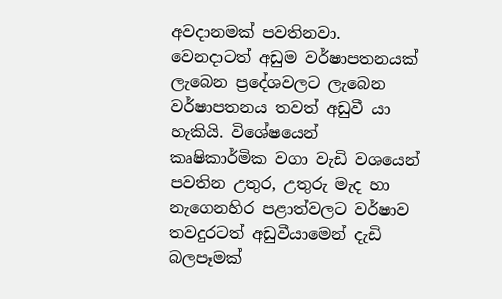අවදානමක් පවතිනවා. වෙනදාටත් අඩුම වර්ෂාපතනයක් ලැබෙන ප්‍රදේශවලට ලැබෙන වර්ෂාපතනය තවත් අඩුවී යා හැකියි. විශේෂයෙන් කෘෂිකාර්මික වගා වැඩි වශයෙන් පවතින උතුර, උතුරු මැද හා නැගෙනහිර පළාත්වලට වර්ෂාව තවදුරටත් අඩුවීයාමෙන් දැඩි බලපෑමක්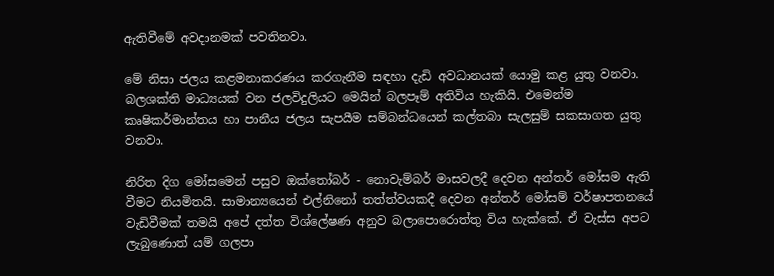ඇතිවීමේ අවදානමක් පවතිනවා.

මේ නිසා ජලය කළමනාකරණය කරගැනීම සඳහා දැඩි අවධානයක් යොමු කළ යුතු වනවා. බලශක්ති මාධ්‍යයක් වන ජලවිදුලියට මෙයින් බලපෑම් අතිවිය හැකියි. එමෙන්ම කෘෂිකර්මාන්තය හා පානීය ජලය සැපයීම සම්බන්ධයෙන් කල්තබා සැලසුම් සකසාගත යුතු වනවා.

නිරිත දිග මෝසමෙන් පසුව ඔක්තෝබර් - නොවැම්බර් මාසවලදී දෙවන අන්තර් මෝසම ඇති වීමට නියමිතයි. සාමාන්‍යයෙන් එල්නිනෝ තත්ත්වයකදී දෙවන අන්තර් මෝසම් වර්ෂාපතනයේ වැඩිවීමක් තමයි අපේ දත්ත විශ්ලේෂණ අනුව බලාපොරොත්තු විය හැක්කේ. ඒ වැස්ස අපට ලැබුණොත් යම් ගලපා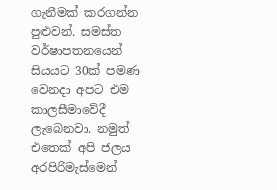ගැනීමක් කරගන්න පුළුවන්. සමස්ත වර්ෂාපතනයෙන් සියයට 30ක් පමණ වෙනදා අපට එම කාලසීමාවේදී ලැබෙනවා. නමුත් එතෙක් අපි ජලය අරපිරිමැස්මෙන්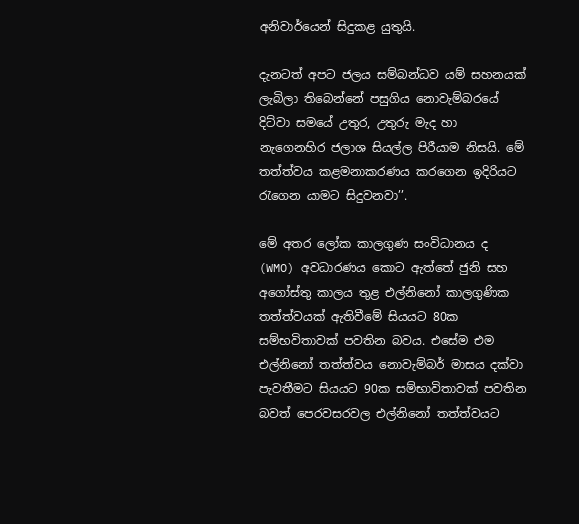අනිවාර්යෙන් සිදුකළ යුතුයි.

දැනටත් අපට ජලය සම්බන්ධව යම් සහනයක් ලැබිලා තිබෙන්නේ පසුගිය නොවැම්බරයේ දිට්වා සමයේ උතුර, උතුරු මැද හා නැගෙනහිර ජලාශ සියල්ල පිරීයාම නිසයි. මේ තත්ත්වය කළමනාකරණය කරගෙන ඉදිරියට රැගෙන යාමට සිදුවනවා’’.

මේ අතර ලෝක කාලගුණ සංවිධානය ද (WMO) අවධාරණය කොට ඇත්තේ ජුනි සහ අගෝස්තු කාලය තුළ එල්නිනෝ කාලගුණික තත්ත්වයක් ඇතිවීමේ සියයට 80ක සම්භවිතාවක් පවතින බවය. එසේම එම එල්නිනෝ තත්ත්වය නොවැම්බර් මාසය දක්වා පැවතීමට සියයට 90ක සම්භාවිතාවක් පවතින බවත් පෙරවසරවල එල්නිනෝ තත්ත්වයට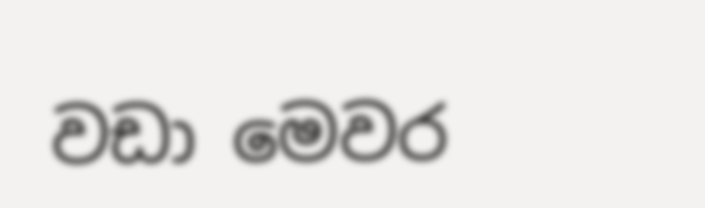වඩා මෙවර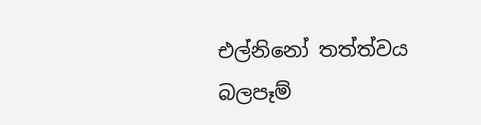එල්නිනෝ තත්ත්වය බලපෑම්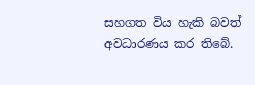සහගත විය හැකි බවත් අවධාරණය කර තිබේ.